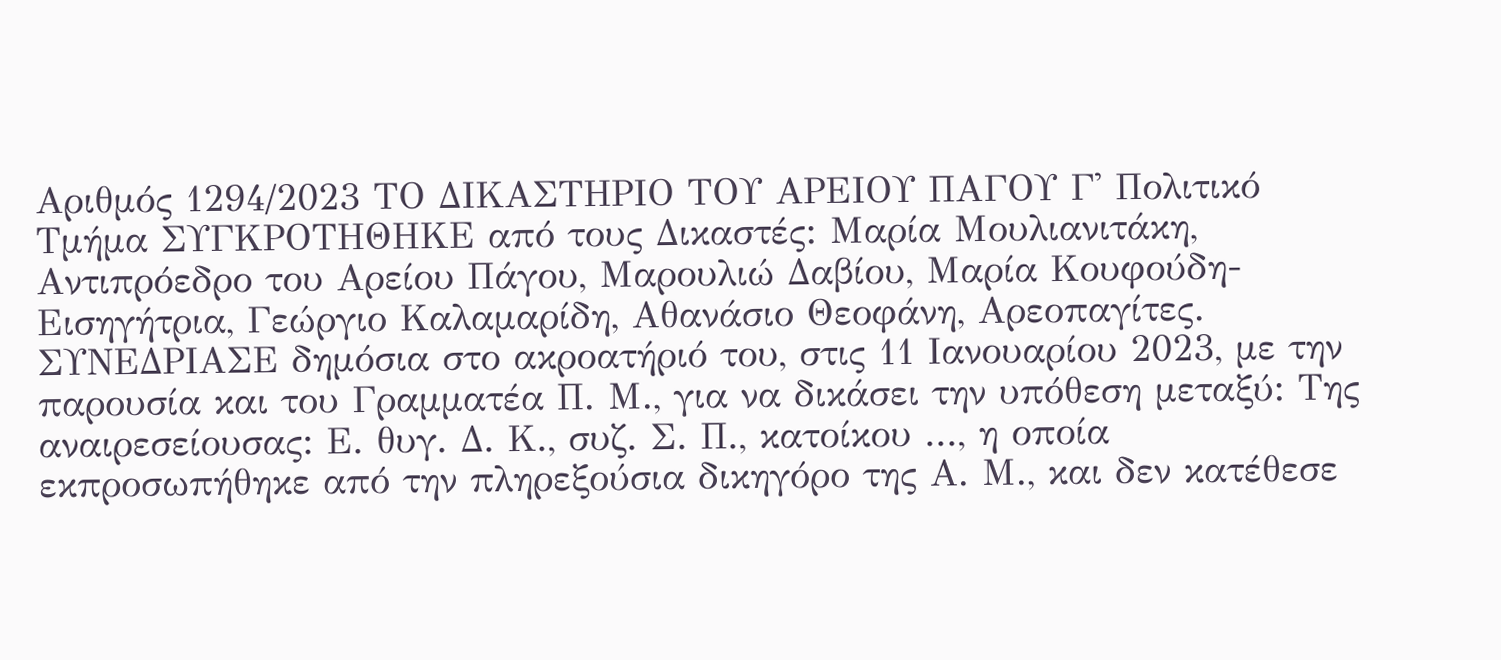Αριθμός 1294/2023 ΤΟ ΔΙΚΑΣΤΗΡΙΟ ΤΟΥ ΑΡΕΙΟΥ ΠΑΓΟΥ Γ' Πολιτικό Τμήμα ΣΥΓΚΡΟΤΗΘΗΚΕ από τους Δικαστές: Μαρία Μουλιανιτάκη, Αντιπρόεδρο του Αρείου Πάγου, Μαρουλιώ Δαβίου, Μαρία Κουφούδη-Εισηγήτρια, Γεώργιο Καλαμαρίδη, Αθανάσιο Θεοφάνη, Αρεοπαγίτες. ΣΥΝΕΔΡΙΑΣΕ δημόσια στο ακροατήριό του, στις 11 Ιανουαρίου 2023, με την παρουσία και του Γραμματέα Π. Μ., για να δικάσει την υπόθεση μεταξύ: Της αναιρεσείουσας: Ε. θυγ. Δ. Κ., συζ. Σ. Π., κατοίκου ..., η οποία εκπροσωπήθηκε από την πληρεξούσια δικηγόρο της Α. Μ., και δεν κατέθεσε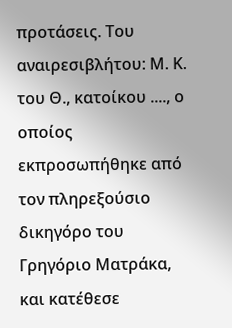προτάσεις. Του αναιρεσιβλήτου: Μ. Κ. του Θ., κατοίκου ...., ο οποίος εκπροσωπήθηκε από τον πληρεξούσιο δικηγόρο του Γρηγόριο Ματράκα, και κατέθεσε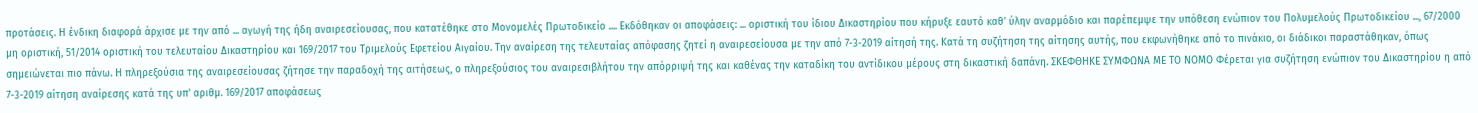προτάσεις. Η ένδικη διαφορά άρχισε με την από ... αγωγή της ήδη αναιρεσείουσας, που κατατέθηκε στο Μονομελές Πρωτοδικείο .... Εκδόθηκαν οι αποφάσεις: ... οριστική του ίδιου Δικαστηρίου που κήρυξε εαυτό καθ' ύλην αναρμόδιο και παρέπεμψε την υπόθεση ενώπιον του Πολυμελούς Πρωτοδικείου ..., 67/2000 μη οριστική, 51/2014 οριστική του τελευταίου Δικαστηρίου και 169/2017 του Τριμελούς Εφετείου Αιγαίου. Την αναίρεση της τελευταίας απόφασης ζητεί η αναιρεσείουσα με την από 7-3-2019 αίτησή της. Κατά τη συζήτηση της αίτησης αυτής, που εκφωνήθηκε από το πινάκιο, οι διάδικοι παραστάθηκαν, όπως σημειώνεται πιο πάνω. Η πληρεξούσια της αναιρεσείουσας ζήτησε την παραδοχή της αιτήσεως, ο πληρεξούσιος του αναιρεσιβλήτου την απόρριψή της και καθένας την καταδίκη του αντίδικου μέρους στη δικαστική δαπάνη. ΣΚΕΦΘΗΚΕ ΣΥΜΦΩΝΑ ΜΕ ΤΟ ΝΟΜΟ Φέρεται για συζήτηση ενώπιον του Δικαστηρίου η από 7-3-2019 αίτηση αναίρεσης κατά της υπ' αριθμ. 169/2017 αποφάσεως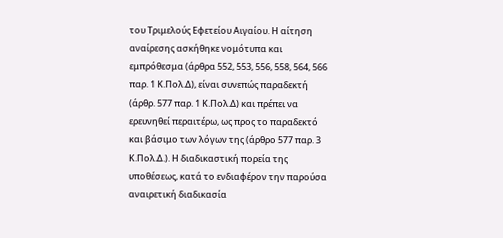του Τριμελούς Εφετείου Αιγαίου. Η αίτηση αναίρεσης ασκήθηκε νομότυπα και εμπρόθεσμα (άρθρα 552, 553, 556, 558, 564, 566 παρ. 1 Κ.Πολ.Δ), είναι συνεπώς παραδεκτή (άρθρ. 577 παρ. 1 Κ.Πολ.Δ) και πρέπει να ερευνηθεί περαιτέρω, ως προς το παραδεκτό και βάσιμο των λόγων της (άρθρο 577 παρ. 3 Κ.Πολ.Δ.). Η διαδικαστική πορεία της υποθέσεως, κατά το ενδιαφέρον την παρούσα αναιρετική διαδικασία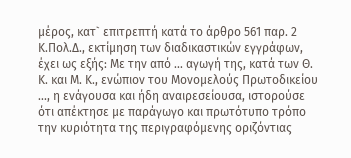μέρος, κατ` επιτρεπτή κατά το άρθρο 561 παρ. 2 Κ.Πολ.Δ., εκτίμηση των διαδικαστικών εγγράφων, έχει ως εξής: Με την από ... αγωγή της, κατά των Θ. Κ. και Μ. Κ., ενώπιον του Μονομελούς Πρωτοδικείου ..., η ενάγουσα και ήδη αναιρεσείουσα, ιστορούσε ότι απέκτησε με παράγωγο και πρωτότυπο τρόπο την κυριότητα της περιγραφόμενης οριζόντιας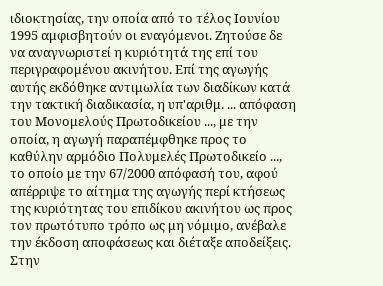ιδιοκτησίας, την οποία από το τέλος Ιουνίου 1995 αμφισβητούν οι εναγόμενοι. Ζητούσε δε να αναγνωριστεί η κυριότητά της επί του περιγραφομένου ακινήτου. Επί της αγωγής αυτής εκδόθηκε αντιμωλία των διαδίκων κατά την τακτική διαδικασία, η υπ'αριθμ. ... απόφαση του Μονομελούς Πρωτοδικείου ..., με την οποία, η αγωγή παραπέμφθηκε προς το καθύλην αρμόδιο Πολυμελές Πρωτοδικείο ..., το οποίο με την 67/2000 απόφασή του, αφού απέρριψε το αίτημα της αγωγής περί κτήσεως της κυριότητας του επιδίκου ακινήτου ως προς τον πρωτότυπο τρόπο ως μη νόμιμο, ανέβαλε την έκδοση αποφάσεως και διέταξε αποδείξεις. Στην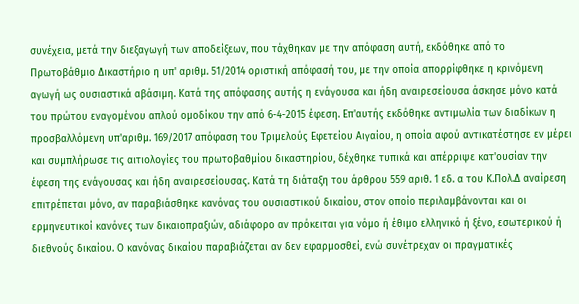συνέχεια, μετά την διεξαγωγή των αποδείξεων, που τάχθηκαν με την απόφαση αυτή, εκδόθηκε από το Πρωτοβάθμιο Δικαστήριο η υπ' αριθμ. 51/2014 οριστική απόφασή του, με την οποία απορρίφθηκε η κρινόμενη αγωγή ως ουσιαστικά αβάσιμη. Κατά της απόφασης αυτής η ενάγουσα και ήδη αναιρεσείουσα άσκησε μόνο κατά του πρώτου εναγομένου απλού ομοδίκου την από 6-4-2015 έφεση. Επ'αυτής εκδόθηκε αντιμωλία των διαδίκων η προσβαλλόμενη υπ'αριθμ. 169/2017 απόφαση του Τριμελούς Εφετείου Αιγαίου, η οποία αφού αντικατέστησε εν μέρει και συμπλήρωσε τις αιτιολογίες του πρωτοβαθμίου δικαστηρίου, δέχθηκε τυπικά και απέρριψε κατ'ουσίαν την έφεση της ενάγουσας και ήδη αναιρεσείουσας. Κατά τη διάταξη του άρθρου 559 αριθ. 1 εδ. α του Κ.Πολ.Δ αναίρεση επιτρέπεται μόνο, αν παραβιάσθηκε κανόνας του ουσιαστικού δικαίου, στον οποίο περιλαμβάνονται και οι ερμηνευτικοί κανόνες των δικαιοπραξιών, αδιάφορο αν πρόκειται για νόμο ή έθιμο ελληνικό ή ξένο, εσωτερικού ή διεθνούς δικαίου. Ο κανόνας δικαίου παραβιάζεται αν δεν εφαρμοσθεί, ενώ συνέτρεχαν οι πραγματικές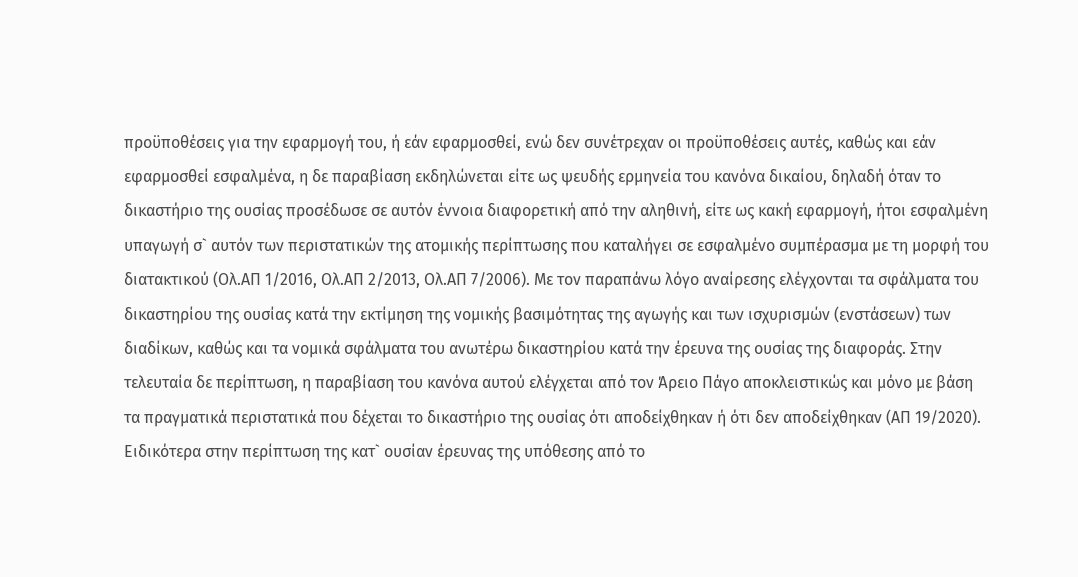προϋποθέσεις για την εφαρμογή του, ή εάν εφαρμοσθεί, ενώ δεν συνέτρεχαν οι προϋποθέσεις αυτές, καθώς και εάν εφαρμοσθεί εσφαλμένα, η δε παραβίαση εκδηλώνεται είτε ως ψευδής ερμηνεία του κανόνα δικαίου, δηλαδή όταν το δικαστήριο της ουσίας προσέδωσε σε αυτόν έννοια διαφορετική από την αληθινή, είτε ως κακή εφαρμογή, ήτοι εσφαλμένη υπαγωγή σ` αυτόν των περιστατικών της ατομικής περίπτωσης που καταλήγει σε εσφαλμένο συμπέρασμα με τη μορφή του διατακτικού (Ολ.ΑΠ 1/2016, Ολ.ΑΠ 2/2013, Ολ.ΑΠ 7/2006). Με τον παραπάνω λόγο αναίρεσης ελέγχονται τα σφάλματα του δικαστηρίου της ουσίας κατά την εκτίμηση της νομικής βασιμότητας της αγωγής και των ισχυρισμών (ενστάσεων) των διαδίκων, καθώς και τα νομικά σφάλματα του ανωτέρω δικαστηρίου κατά την έρευνα της ουσίας της διαφοράς. Στην τελευταία δε περίπτωση, η παραβίαση του κανόνα αυτού ελέγχεται από τον Άρειο Πάγο αποκλειστικώς και μόνο με βάση τα πραγματικά περιστατικά που δέχεται το δικαστήριο της ουσίας ότι αποδείχθηκαν ή ότι δεν αποδείχθηκαν (ΑΠ 19/2020). Ειδικότερα στην περίπτωση της κατ` ουσίαν έρευνας της υπόθεσης από το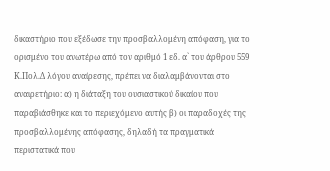δικαστήριο που εξέδωσε την προσβαλλομένη απόφαση, για το ορισμένο του ανωτέρω από τον αριθμό 1 εδ. α` του άρθρου 559 Κ.Πολ.Δ λόγου αναίρεσης, πρέπει να διαλαμβάνονται στο αναιρετήριο: α) η διάταξη του ουσιαστικού δικαίου που παραβιάσθηκε και το περιεχόμενο αυτής β) οι παραδοχές της προσβαλλομένης απόφασης, δηλαδή τα πραγματικά περιστατικά που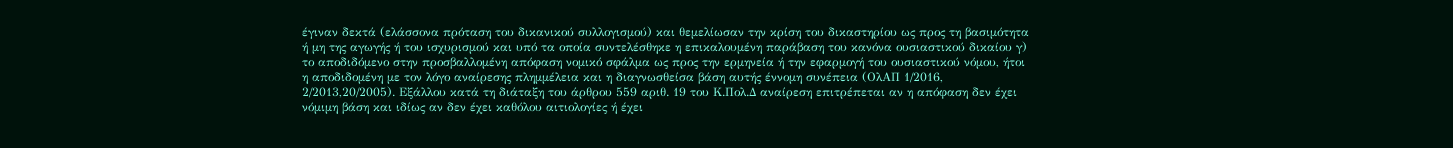έγιναν δεκτά (ελάσσονα πρόταση του δικανικού συλλογισμού) και θεμελίωσαν την κρίση του δικαστηρίου ως προς τη βασιμότητα ή μη της αγωγής ή του ισχυρισμού και υπό τα οποία συντελέσθηκε η επικαλουμένη παράβαση του κανόνα ουσιαστικού δικαίου γ) το αποδιδόμενο στην προσβαλλομένη απόφαση νομικό σφάλμα ως προς την ερμηνεία ή την εφαρμογή του ουσιαστικού νόμου, ήτοι η αποδιδομένη με τον λόγο αναίρεσης πλημμέλεια και η διαγνωσθείσα βάση αυτής έννομη συνέπεια (ΟλΑΠ 1/2016, 2/2013,20/2005). Εξάλλου κατά τη διάταξη του άρθρου 559 αριθ. 19 του Κ.Πολ.Δ αναίρεση επιτρέπεται αν η απόφαση δεν έχει νόμιμη βάση και ιδίως αν δεν έχει καθόλου αιτιολογίες ή έχει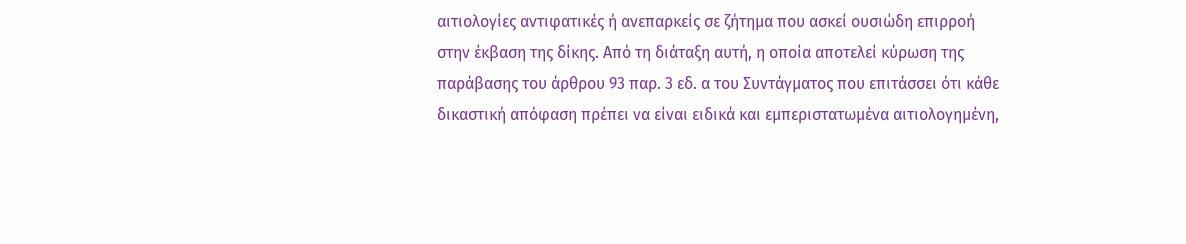αιτιολογίες αντιφατικές ή ανεπαρκείς σε ζήτημα που ασκεί ουσιώδη επιρροή στην έκβαση της δίκης. Από τη διάταξη αυτή, η οποία αποτελεί κύρωση της παράβασης του άρθρου 93 παρ. 3 εδ. α του Συντάγματος που επιτάσσει ότι κάθε δικαστική απόφαση πρέπει να είναι ειδικά και εμπεριστατωμένα αιτιολογημένη,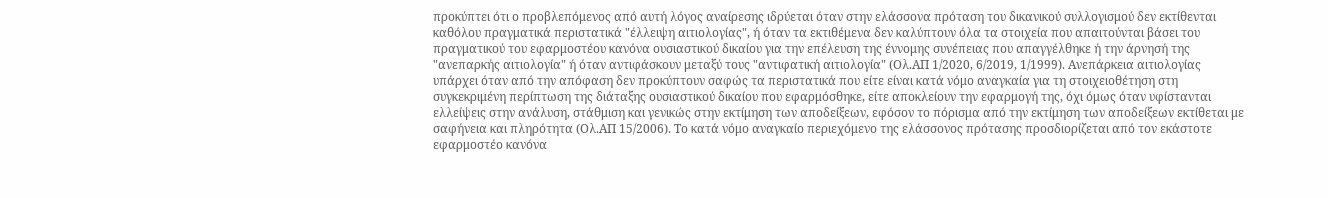προκύπτει ότι ο προβλεπόμενος από αυτή λόγος αναίρεσης ιδρύεται όταν στην ελάσσονα πρόταση του δικανικού συλλογισμού δεν εκτίθενται καθόλου πραγματικά περιστατικά "έλλειψη αιτιολογίας", ή όταν τα εκτιθέμενα δεν καλύπτουν όλα τα στοιχεία που απαιτούνται βάσει του πραγματικού του εφαρμοστέου κανόνα ουσιαστικού δικαίου για την επέλευση της έννομης συνέπειας που απαγγέλθηκε ή την άρνησή της "ανεπαρκής αιτιολογία" ή όταν αντιφάσκουν μεταξύ τους "αντιφατική αιτιολογία" (Ολ.ΑΠ 1/2020, 6/2019, 1/1999). Ανεπάρκεια αιτιολογίας υπάρχει όταν από την απόφαση δεν προκύπτουν σαφώς τα περιστατικά που είτε είναι κατά νόμο αναγκαία για τη στοιχειοθέτηση στη συγκεκριμένη περίπτωση της διάταξης ουσιαστικού δικαίου που εφαρμόσθηκε, είτε αποκλείουν την εφαρμογή της, όχι όμως όταν υφίστανται ελλείψεις στην ανάλυση, στάθμιση και γενικώς στην εκτίμηση των αποδείξεων, εφόσον το πόρισμα από την εκτίμηση των αποδείξεων εκτίθεται με σαφήνεια και πληρότητα (Ολ.ΑΠ 15/2006). Το κατά νόμο αναγκαίο περιεχόμενο της ελάσσονος πρότασης προσδιορίζεται από τον εκάστοτε εφαρμοστέο κανόνα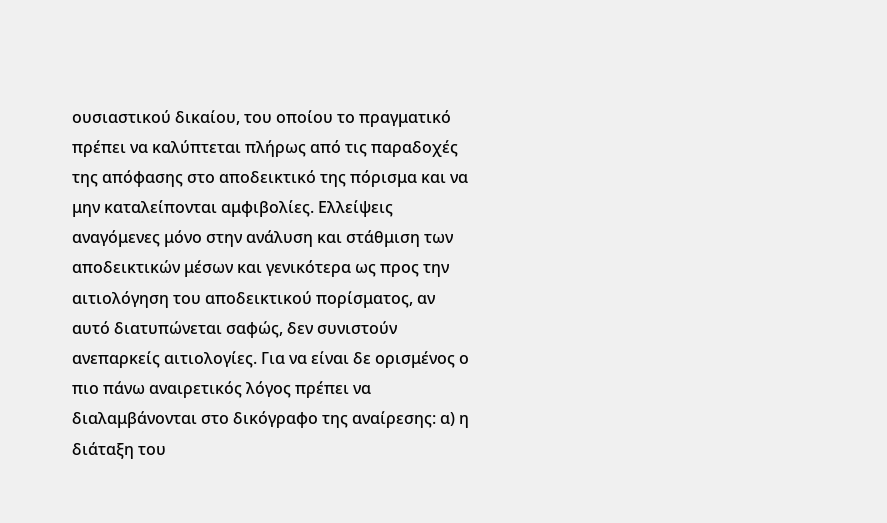ουσιαστικού δικαίου, του οποίου το πραγματικό πρέπει να καλύπτεται πλήρως από τις παραδοχές της απόφασης στο αποδεικτικό της πόρισμα και να μην καταλείπονται αμφιβολίες. Ελλείψεις αναγόμενες μόνο στην ανάλυση και στάθμιση των αποδεικτικών μέσων και γενικότερα ως προς την αιτιολόγηση του αποδεικτικού πορίσματος, αν αυτό διατυπώνεται σαφώς, δεν συνιστούν ανεπαρκείς αιτιολογίες. Για να είναι δε ορισμένος ο πιο πάνω αναιρετικός λόγος πρέπει να διαλαμβάνονται στο δικόγραφο της αναίρεσης: α) η διάταξη του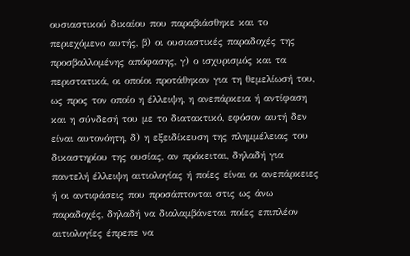ουσιαστικού δικαίου που παραβιάσθηκε και το περιεχόμενο αυτής, β) οι ουσιαστικές παραδοχές της προσβαλλομένης απόφασης, γ) ο ισχυρισμός και τα περιστατικά, οι οποίοι προτάθηκαν για τη θεμελίωσή του, ως προς τον οποίο η έλλειψη, η ανεπάρκεια ή αντίφαση και η σύνδεσή του με το διατακτικό, εφόσον αυτή δεν είναι αυτονόητη, δ) η εξειδίκευση της πλημμέλειας του δικαστηρίου της ουσίας, αν πρόκειται, δηλαδή για παντελή έλλειψη αιτιολογίας ή ποίες είναι οι ανεπάρκειες ή οι αντιφάσεις που προσάπτονται στις ως άνω παραδοχές, δηλαδή να διαλαμβάνεται ποίες επιπλέον αιτιολογίες έπρεπε να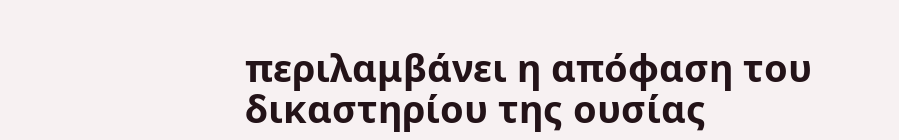περιλαμβάνει η απόφαση του δικαστηρίου της ουσίας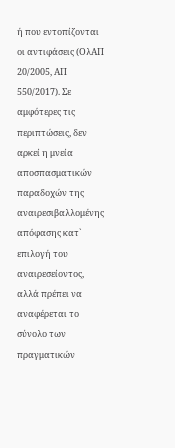ή που εντοπίζονται οι αντιφάσεις (ΟλΑΠ 20/2005, ΑΠ 550/2017). Σε αμφότερες τις περιπτώσεις, δεν αρκεί η μνεία αποσπασματικών παραδοχών της αναιρεσιβαλλομένης απόφασης κατ` επιλογή του αναιρεσείοντος, αλλά πρέπει να αναφέρεται το σύνολο των πραγματικών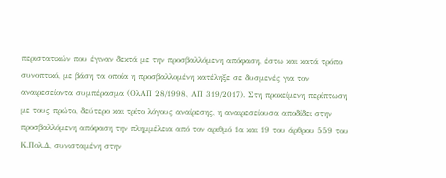περιστατικών που έγιναν δεκτά με την προσβαλλόμενη απόφαση, έστω και κατά τρόπο συνοπτικό, με βάση τα οποία η προσβαλλομένη κατέληξε σε δυσμενές για τον αναιρεσείοντα συμπέρασμα (ΟλΑΠ 28/1998, ΑΠ 319/2017). Στη προκείμενη περίπτωση με τους πρώτο, δεύτερο και τρίτο λόγους αναίρεσης, η αναιρεσείουσα αποδίδει στην προσβαλλόμενη απόφαση την πλημμέλεια από τον αριθμό 1α και 19 του άρθρου 559 του Κ.Πολ.Δ, συνισταμένη στην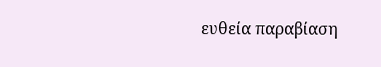ευθεία παραβίαση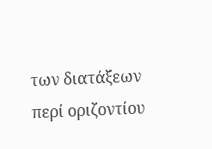των διατάξεων περί οριζοντίου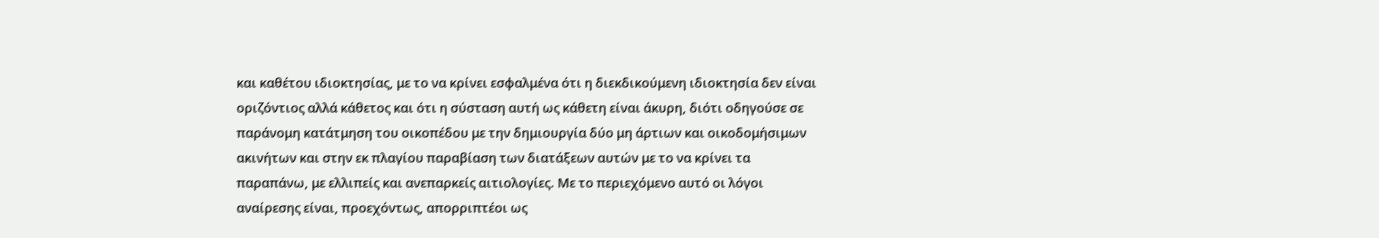και καθέτου ιδιοκτησίας, με το να κρίνει εσφαλμένα ότι η διεκδικούμενη ιδιοκτησία δεν είναι οριζόντιος αλλά κάθετος και ότι η σύσταση αυτή ως κάθετη είναι άκυρη, διότι οδηγούσε σε παράνομη κατάτμηση του οικοπέδου με την δημιουργία δύο μη άρτιων και οικοδομήσιμων ακινήτων και στην εκ πλαγίου παραβίαση των διατάξεων αυτών με το να κρίνει τα παραπάνω, με ελλιπείς και ανεπαρκείς αιτιολογίες. Με το περιεχόμενο αυτό οι λόγοι αναίρεσης είναι, προεχόντως, απορριπτέοι ως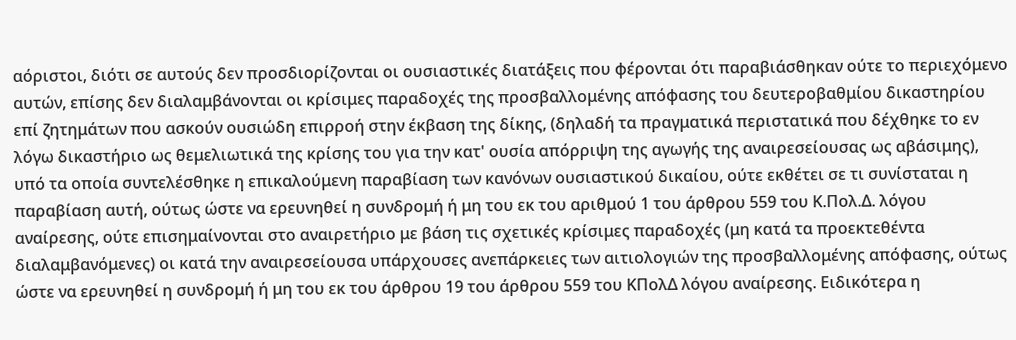αόριστοι, διότι σε αυτούς δεν προσδιορίζονται οι ουσιαστικές διατάξεις που φέρονται ότι παραβιάσθηκαν ούτε το περιεχόμενο αυτών, επίσης δεν διαλαμβάνονται οι κρίσιμες παραδοχές της προσβαλλομένης απόφασης του δευτεροβαθμίου δικαστηρίου επί ζητημάτων που ασκούν ουσιώδη επιρροή στην έκβαση της δίκης, (δηλαδή τα πραγματικά περιστατικά που δέχθηκε το εν λόγω δικαστήριο ως θεμελιωτικά της κρίσης του για την κατ' ουσία απόρριψη της αγωγής της αναιρεσείουσας ως αβάσιμης), υπό τα οποία συντελέσθηκε η επικαλούμενη παραβίαση των κανόνων ουσιαστικού δικαίου, ούτε εκθέτει σε τι συνίσταται η παραβίαση αυτή, ούτως ώστε να ερευνηθεί η συνδρομή ή μη του εκ του αριθμού 1 του άρθρου 559 του Κ.Πολ.Δ. λόγου αναίρεσης, ούτε επισημαίνονται στο αναιρετήριο με βάση τις σχετικές κρίσιμες παραδοχές (μη κατά τα προεκτεθέντα διαλαμβανόμενες) οι κατά την αναιρεσείουσα υπάρχουσες ανεπάρκειες των αιτιολογιών της προσβαλλομένης απόφασης, ούτως ώστε να ερευνηθεί η συνδρομή ή μη του εκ του άρθρου 19 του άρθρου 559 του ΚΠολΔ λόγου αναίρεσης. Ειδικότερα η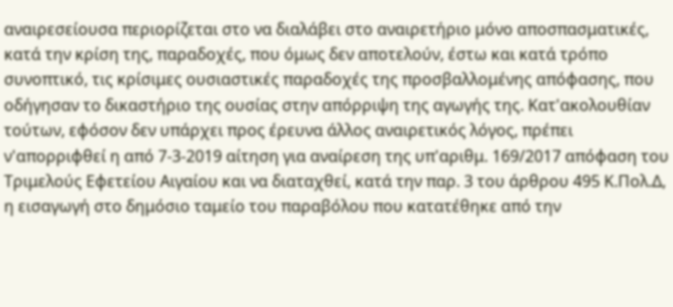αναιρεσείουσα περιορίζεται στο να διαλάβει στο αναιρετήριο μόνο αποσπασματικές, κατά την κρίση της, παραδοχές, που όμως δεν αποτελούν, έστω και κατά τρόπο συνοπτικό, τις κρίσιμες ουσιαστικές παραδοχές της προσβαλλομένης απόφασης, που οδήγησαν το δικαστήριο της ουσίας στην απόρριψη της αγωγής της. Κατ'ακολουθίαν τούτων, εφόσον δεν υπάρχει προς έρευνα άλλος αναιρετικός λόγος, πρέπει ν'απορριφθεί η από 7-3-2019 αίτηση για αναίρεση της υπ'αριθμ. 169/2017 απόφαση του Τριμελούς Εφετείου Αιγαίου και να διαταχθεί, κατά την παρ. 3 του άρθρου 495 Κ.Πολ.Δ, η εισαγωγή στο δημόσιο ταμείο του παραβόλου που κατατέθηκε από την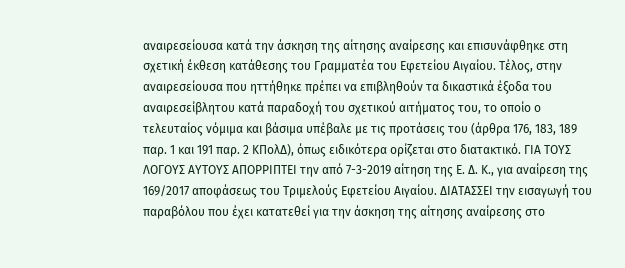αναιρεσείουσα κατά την άσκηση της αίτησης αναίρεσης και επισυνάφθηκε στη σχετική έκθεση κατάθεσης του Γραμματέα του Εφετείου Αιγαίου. Τέλος, στην αναιρεσείουσα που ηττήθηκε πρέπει να επιβληθούν τα δικαστικά έξοδα του αναιρεσείβλητου κατά παραδοχή του σχετικού αιτήματος του, το οποίο ο τελευταίος νόμιμα και βάσιμα υπέβαλε με τις προτάσεις του (άρθρα 176, 183, 189 παρ. 1 και 191 παρ. 2 ΚΠολΔ), όπως ειδικότερα ορίζεται στο διατακτικό. ΓΙΑ ΤΟΥΣ ΛΟΓΟΥΣ ΑΥΤΟΥΣ ΑΠΟΡΡΙΠΤΕΙ την από 7-3-2019 αίτηση της Ε. Δ. Κ., για αναίρεση της 169/2017 αποφάσεως του Τριμελούς Εφετείου Αιγαίου. ΔΙΑΤΑΣΣΕΙ την εισαγωγή του παραβόλου που έχει κατατεθεί για την άσκηση της αίτησης αναίρεσης στο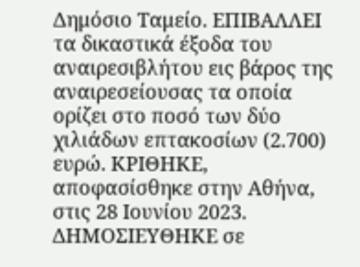Δημόσιο Ταμείο. ΕΠΙΒΑΛΛΕΙ τα δικαστικά έξοδα του αναιρεσιβλήτου εις βάρος της αναιρεσείουσας τα οποία ορίζει στο ποσό των δύο χιλιάδων επτακοσίων (2.700) ευρώ. ΚΡΙΘΗΚΕ, αποφασίσθηκε στην Αθήνα, στις 28 Ιουνίου 2023. ΔΗΜΟΣΙΕΥΘΗΚΕ σε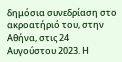δημόσια συνεδρίαση στο ακροατήριό του, στην Αθήνα, στις 24 Αυγούστου 2023. Η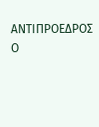ΑΝΤΙΠΡΟΕΔΡΟΣ Ο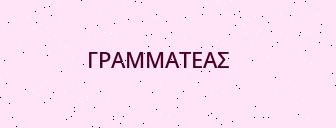ΓΡΑΜΜΑΤΕΑΣ